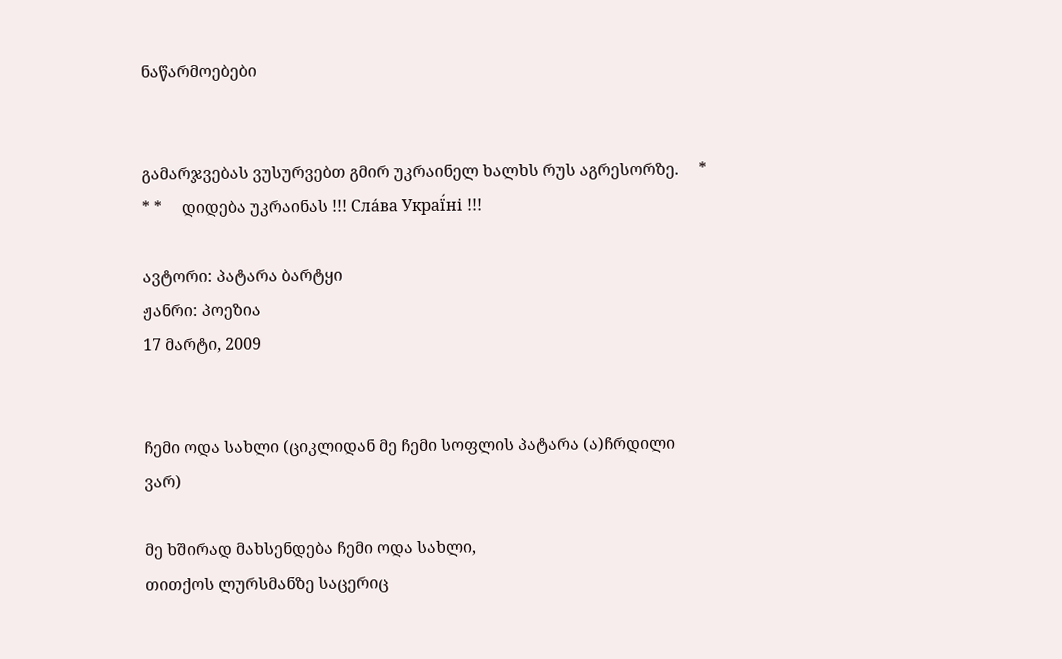ნაწარმოებები


გამარჯვებას ვუსურვებთ გმირ უკრაინელ ხალხს რუს აგრესორზე.     * * *     დიდება უკრაინას !!! Сла́ва Украї́ні !!!

ავტორი: პატარა ბარტყი
ჟანრი: პოეზია
17 მარტი, 2009


ჩემი ოდა სახლი (ციკლიდან მე ჩემი სოფლის პატარა (ა)ჩრდილი ვარ)

მე ხშირად მახსენდება ჩემი ოდა სახლი,
თითქოს ლურსმანზე საცერიც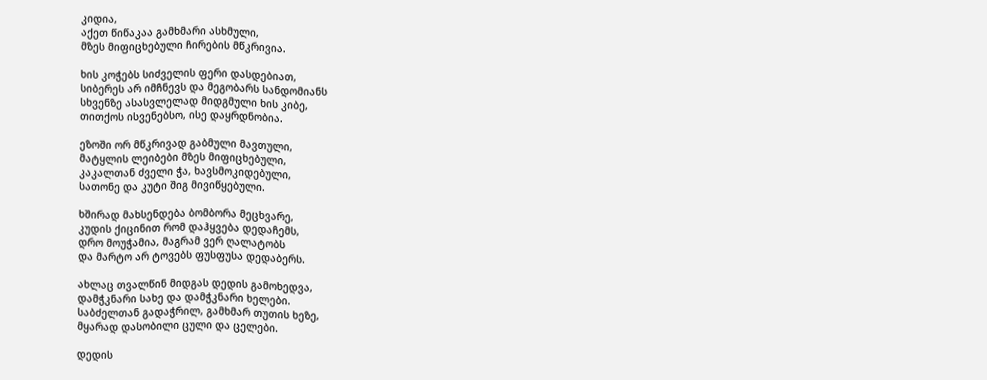კიდია,
აქეთ წიწაკაა გამხმარი ასხმული,
მზეს მიფიცხებული ჩირების მწკრივია.

ხის კოჭებს სიძველის ფერი დასდებიათ,
სიბერეს არ იმჩნევს და მეგობარს სანდომიანს
სხვენზე ასასვლელად მიდგმული ხის კიბე,
თითქოს ისვენებსო, ისე დაყრდნობია.

ეზოში ორ მწკრივად გაბმული მავთული,
მატყლის ლეიბები მზეს მიფიცხებული,
კაკალთან ძველი ჭა, ხავსმოკიდებული,
სათონე და კუტი შიგ მივიწყებული.

ხშირად მახსენდება ბომბორა მეცხვარე,
კუდის ქიცინით რომ დაჰყვება დედაჩემს,
დრო მოუჭამია, მაგრამ ვერ ღალატობს
და მარტო არ ტოვებს ფუსფუსა დედაბერს.

ახლაც თვალწინ მიდგას დედის გამოხედვა,
დამჭკნარი სახე და დამჭკნარი ხელები.
საბძელთან გადაჭრილ, გამხმარ თუთის ხეზე,
მყარად დასობილი ცული და ცელები.

დედის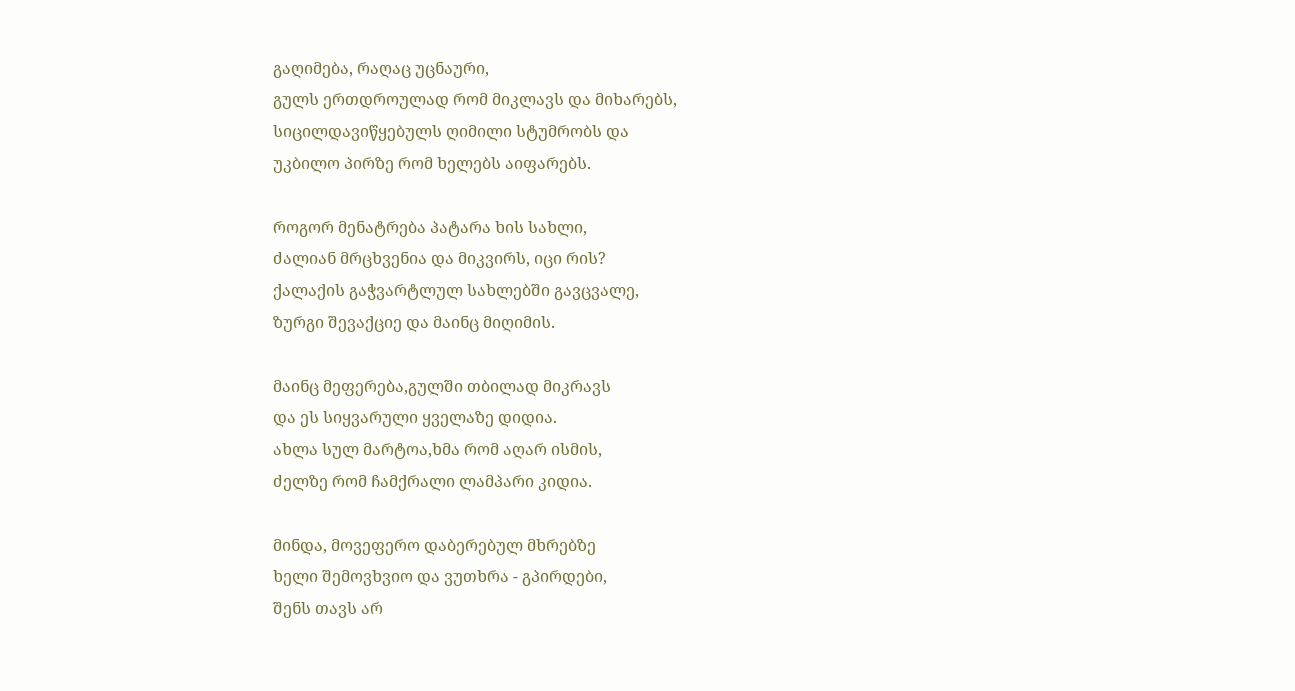გაღიმება, რაღაც უცნაური,
გულს ერთდროულად რომ მიკლავს და მიხარებს,
სიცილდავიწყებულს ღიმილი სტუმრობს და
უკბილო პირზე რომ ხელებს აიფარებს.

როგორ მენატრება პატარა ხის სახლი,
ძალიან მრცხვენია და მიკვირს, იცი რის?
ქალაქის გაჭვარტლულ სახლებში გავცვალე,
ზურგი შევაქციე და მაინც მიღიმის.

მაინც მეფერება,გულში თბილად მიკრავს
და ეს სიყვარული ყველაზე დიდია.
ახლა სულ მარტოა,ხმა რომ აღარ ისმის,
ძელზე რომ ჩამქრალი ლამპარი კიდია.

მინდა, მოვეფერო დაბერებულ მხრებზე
ხელი შემოვხვიო და ვუთხრა - გპირდები,
შენს თავს არ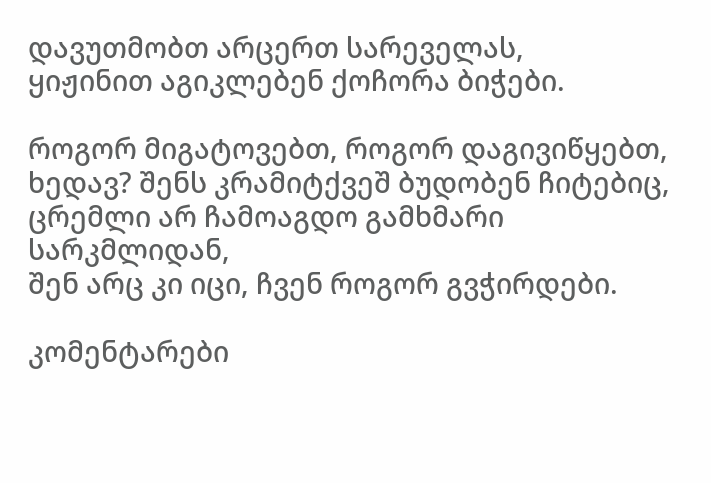დავუთმობთ არცერთ სარეველას,
ყიჟინით აგიკლებენ ქოჩორა ბიჭები.

როგორ მიგატოვებთ, როგორ დაგივიწყებთ,
ხედავ? შენს კრამიტქვეშ ბუდობენ ჩიტებიც,
ცრემლი არ ჩამოაგდო გამხმარი სარკმლიდან,
შენ არც კი იცი, ჩვენ როგორ გვჭირდები.

კომენტარები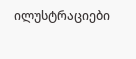ილუსტრაციები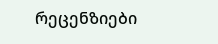რეცენზიები